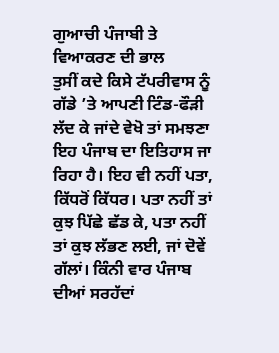ਗੁਆਚੀ ਪੰਜਾਬੀ ਤੇ ਵਿਆਕਰਣ ਦੀ ਭਾਲ
ਤੁਸੀਂ ਕਦੇ ਕਿਸੇ ਟੱਪਰੀਵਾਸ ਨੂੰ ਗੱਡੇ ’ਤੇ ਆਪਣੀ ਟਿੰਡ-ਫੌੜੀ ਲੱਦ ਕੇ ਜਾਂਦੇ ਵੇਖੋ ਤਾਂ ਸਮਝਣਾ ਇਹ ਪੰਜਾਬ ਦਾ ਇਤਿਹਾਸ ਜਾ ਰਿਹਾ ਹੈ। ਇਹ ਵੀ ਨਹੀਂ ਪਤਾ, ਕਿੱਧਰੋਂ ਕਿੱਧਰ। ਪਤਾ ਨਹੀਂ ਤਾਂ ਕੁਝ ਪਿੱਛੇ ਛੱਡ ਕੇ, ਪਤਾ ਨਹੀਂ ਤਾਂ ਕੁਝ ਲੱਭਣ ਲਈ, ਜਾਂ ਦੋਵੇਂ ਗੱਲਾਂ। ਕਿੰਨੀ ਵਾਰ ਪੰਜਾਬ ਦੀਆਂ ਸਰਹੱਦਾਂ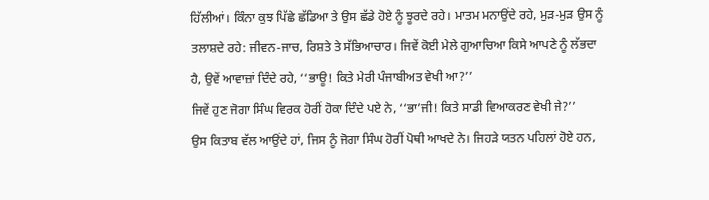ਹਿੱਲੀਆਂ। ਕਿੰਨਾ ਕੁਝ ਪਿੱਛੇ ਛੱਡਿਆ ਤੇ ਉਸ ਛੱਡੇ ਹੋਏ ਨੂੰ ਝੂਰਦੇ ਰਹੇ। ਮਾਤਮ ਮਨਾਉਂਦੇ ਰਹੇ, ਮੁੜ-ਮੁੜ ਉਸ ਨੂੰ ਤਲਾਸ਼ਦੇ ਰਹੇ: ਜੀਵਨ-ਜਾਚ, ਰਿਸ਼ਤੇ ਤੇ ਸੱਭਿਆਚਾਰ। ਜਿਵੇਂ ਕੋਈ ਮੇਲੇ ਗੁਆਚਿਆ ਕਿਸੇ ਆਪਣੇ ਨੂੰ ਲੱਭਦਾ ਹੈ, ਉਵੇਂ ਆਵਾਜ਼ਾਂ ਦਿੰਦੇ ਰਹੇ, ‘‘ਭਾਊ! ਕਿਤੇ ਮੇਰੀ ਪੰਜਾਬੀਅਤ ਵੇਖੀ ਆ?’’
ਜਿਵੇਂ ਹੁਣ ਜੋਗਾ ਸਿੰਘ ਵਿਰਕ ਹੋਰੀਂ ਹੋਕਾ ਦਿੰਦੇ ਪਏ ਨੇ, ‘‘ਭਾ’ਜੀ! ਕਿਤੇ ਸਾਡੀ ਵਿਆਕਰਣ ਵੇਖੀ ਜੇ?’’
ਉਸ ਕਿਤਾਬ ਵੱਲ ਆਉਂਦੇ ਹਾਂ, ਜਿਸ ਨੂੰ ਜੋਗਾ ਸਿੰਘ ਹੋਰੀਂ ਪੋਥੀ ਆਖਦੇ ਨੇ। ਜਿਹੜੇ ਯਤਨ ਪਹਿਲਾਂ ਹੋਏ ਹਨ,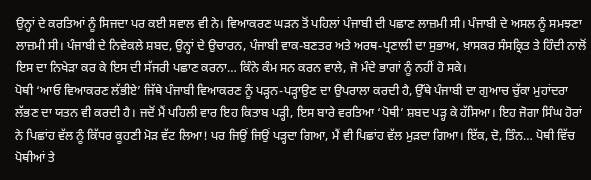ਉਨ੍ਹਾਂ ਦੇ ਕਰਤਿਆਂ ਨੂੰ ਸਿਜਦਾ ਪਰ ਕਈ ਸਵਾਲ ਵੀ ਨੇ। ਵਿਆਕਰਣ ਘੜਨ ਤੋਂ ਪਹਿਲਾਂ ਪੰਜਾਬੀ ਦੀ ਪਛਾਣ ਲਾਜ਼ਮੀ ਸੀ। ਪੰਜਾਬੀ ਦੇ ਅਸਲ ਨੂੰ ਸਮਝਣਾ ਲਾਜ਼ਮੀ ਸੀ। ਪੰਜਾਬੀ ਦੇ ਨਿਵੇਕਲੇ ਸ਼ਬਦ, ਉਨ੍ਹਾਂ ਦੇ ਉਚਾਰਨ, ਪੰਜਾਬੀ ਵਾਕ-ਬਣਤਰ ਅਤੇ ਅਰਥ-ਪ੍ਰਣਾਲੀ ਦਾ ਸੁਭਾਅ, ਖ਼ਾਸਕਰ ਸੰਸਕ੍ਰਿਤ ਤੇ ਹਿੰਦੀ ਨਾਲੋਂ ਇਸ ਦਾ ਨਿਖੇੜਾ ਕਰ ਕੇ ਇਸ ਦੀ ਸੱਜਰੀ ਪਛਾਣ ਕਰਨਾ… ਕਿੰਨੇ ਕੰਮ ਸਨ ਕਰਨ ਵਾਲੇ, ਜੋ ਮੰਦੇ ਭਾਗਾਂ ਨੂੰ ਨਹੀਂ ਹੋ ਸਕੇ।
ਪੋਥੀ ‘ਆਓ ਵਿਆਕਰਣ ਲੱਭੀਏ’ ਜਿੱਥੇ ਪੰਜਾਬੀ ਵਿਆਕਰਣ ਨੂੰ ਪੜ੍ਹਨ-ਪੜ੍ਹਾਉਣ ਦਾ ਉਪਰਾਲਾ ਕਰਦੀ ਹੈ, ਉੱਥੇ ਪੰਜਾਬੀ ਦਾ ਗੁਆਚ ਚੁੱਕਾ ਮੁਹਾਂਦਰਾ ਲੱਭਣ ਦਾ ਯਤਨ ਵੀ ਕਰਦੀ ਹੈ। ਜਦੋਂ ਮੈਂ ਪਹਿਲੀ ਵਾਰ ਇਹ ਕਿਤਾਬ ਪੜ੍ਹੀ, ਇਸ ਬਾਰੇ ਵਰਤਿਆ ‘ਪੋਥੀ’ ਸ਼ਬਦ ਪੜ੍ਹ ਕੇ ਹੱਸਿਆ। ਇਹ ਜੋਗਾ ਸਿੰਘ ਹੋਰਾਂ ਨੇ ਪਿਛਾਂਹ ਵੱਲ ਨੂੰ ਕਿੱਧਰ ਕੂਹਣੀ ਮੋੜ ਵੱਟ ਲਿਆ! ਪਰ ਜਿਉਂ ਜਿਉਂ ਪੜ੍ਹਦਾ ਗਿਆ, ਮੈਂ ਵੀ ਪਿਛਾਂਹ ਵੱਲ ਮੁੜਦਾ ਗਿਆ। ਇੱਕ, ਦੋ, ਤਿੰਨ… ਪੋਥੀ ਵਿੱਚ ਪੋਥੀਆਂ ਤੇ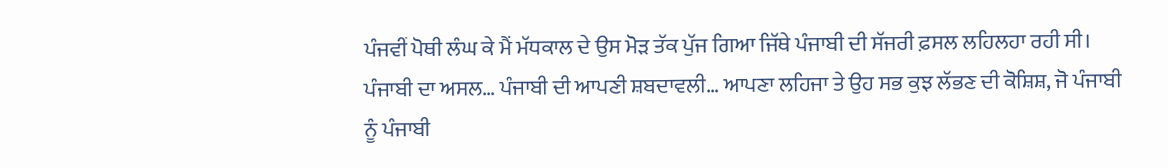ਪੰਜਵੀਂ ਪੋਥੀ ਲੰਘ ਕੇ ਮੈਂ ਮੱਧਕਾਲ ਦੇ ਉਸ ਮੋੜ ਤੱਕ ਪੁੱਜ ਗਿਆ ਜਿੱਥੇ ਪੰਜਾਬੀ ਦੀ ਸੱਜਰੀ ਫ਼ਸਲ ਲਹਿਲਹਾ ਰਹੀ ਸੀ। ਪੰਜਾਬੀ ਦਾ ਅਸਲ… ਪੰਜਾਬੀ ਦੀ ਆਪਣੀ ਸ਼ਬਦਾਵਲੀ… ਆਪਣਾ ਲਹਿਜਾ ਤੇ ਉਹ ਸਭ ਕੁਝ ਲੱਭਣ ਦੀ ਕੋਸ਼ਿਸ਼, ਜੋ ਪੰਜਾਬੀ ਨੂੰ ਪੰਜਾਬੀ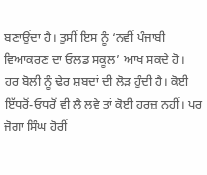ਬਣਾਉਂਦਾ ਹੈ। ਤੁਸੀਂ ਇਸ ਨੂੰ ‘ਨਵੀਂ ਪੰਜਾਬੀ ਵਿਆਕਰਣ ਦਾ ਓਲਡ ਸਕੂਲ’ ਆਖ ਸਕਦੇ ਹੋ।
ਹਰ ਬੋਲੀ ਨੂੰ ਢੇਰ ਸ਼ਬਦਾਂ ਦੀ ਲੋੜ ਹੁੰਦੀ ਹੈ। ਕੋਈ ਇੱਧਰੋਂ-ਓਧਰੋਂ ਵੀ ਲੈ ਲਵੇ ਤਾਂ ਕੋਈ ਹਰਜ਼ ਨਹੀਂ। ਪਰ ਜੋਗਾ ਸਿੰਘ ਹੋਰੀਂ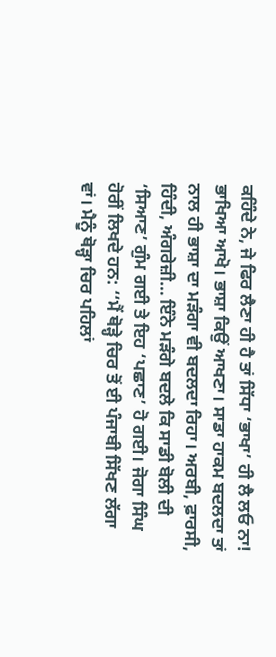ਕਹਿੰਦੇ ਨੇ, ਜੇ ਫਿਰ ਲੈਣਾ ਹੀ ਹੈ ਤਾਂ ਸਿੱਧਾ ‘ਭਾਖਾ’ ਹੀ ਲੈ ਲਓ ਨਾ! ਭਾਖਿਆ ਆਖੋ। ਭਾਸ਼ਾ ਕਿਉਂ ਆਖਣਾ। ਸਾਡਾ ਹਾਕਮ ਬਦਲਦਾ ਤਾਂ ਨਾਲ ਹੀ ਭਾਸ਼ਾ ਦਾ ਮੜੰਗਾ ਵੀ ਬਦਲਦਾ ਰਿਹਾ। ਅਰਬੀ, ਫ਼ਾਰਸੀ, ਹਿੰਦੀ, ਅੰਗਰੇਜ਼ੀ… ਇੰਨੇ ਮੜੰਗੇ ਬਦਲੇ ਕਿ ਸਾਡੀ ਬੋਲੀ ਦੀ ‘ਸਿਆਣ’ ਗੁੰਮ ਗਈ ਤੇ ਇਹ ‘ਪਛਾਣ’ ਹੋ ਗਈ। ਜੋਗਾ ਸਿੰਘ ਹੋਰੀਂ ਲਿਖਦੇ ਹਨ: ‘‘ਮੈਂ ਥੋੜ੍ਹੇ ਚਿਰ ਤੋਂ ਈ ਪੰਜਾਬੀ ਸਿੱਖਣ ਲੱਗਾ ਵਾਂ। ਮੈਨੂੰ ਥੋੜ੍ਹਾ ਚਿਰ ਪਹਿਲਾਂ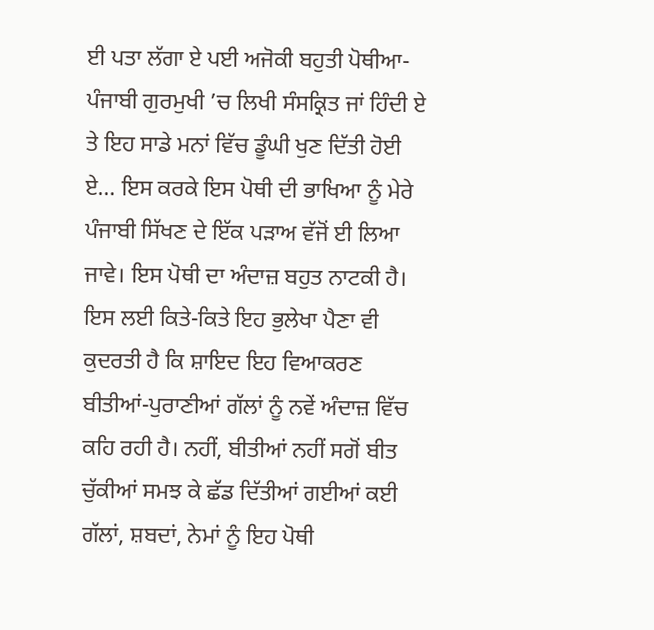ਈ ਪਤਾ ਲੱਗਾ ਏ ਪਈ ਅਜੋਕੀ ਬਹੁਤੀ ਪੋਥੀਆ-ਪੰਜਾਬੀ ਗੁਰਮੁਖੀ ’ਚ ਲਿਖੀ ਸੰਸਕ੍ਰਿਤ ਜਾਂ ਹਿੰਦੀ ਏ ਤੇ ਇਹ ਸਾਡੇ ਮਨਾਂ ਵਿੱਚ ਡੂੰਘੀ ਖੁਣ ਦਿੱਤੀ ਹੋਈ ਏ… ਇਸ ਕਰਕੇ ਇਸ ਪੋਥੀ ਦੀ ਭਾਖਿਆ ਨੂੰ ਮੇਰੇ ਪੰਜਾਬੀ ਸਿੱਖਣ ਦੇ ਇੱਕ ਪੜਾਅ ਵੱਜੋਂ ਈ ਲਿਆ ਜਾਵੇ। ਇਸ ਪੋਥੀ ਦਾ ਅੰਦਾਜ਼ ਬਹੁਤ ਨਾਟਕੀ ਹੈ। ਇਸ ਲਈ ਕਿਤੇ-ਕਿਤੇ ਇਹ ਭੁਲੇਖਾ ਪੈਣਾ ਵੀ ਕੁਦਰਤੀ ਹੈ ਕਿ ਸ਼ਾਇਦ ਇਹ ਵਿਆਕਰਣ ਬੀਤੀਆਂ-ਪੁਰਾਣੀਆਂ ਗੱਲਾਂ ਨੂੰ ਨਵੇਂ ਅੰਦਾਜ਼ ਵਿੱਚ ਕਹਿ ਰਹੀ ਹੈ। ਨਹੀਂ, ਬੀਤੀਆਂ ਨਹੀਂ ਸਗੋਂ ਬੀਤ ਚੁੱਕੀਆਂ ਸਮਝ ਕੇ ਛੱਡ ਦਿੱਤੀਆਂ ਗਈਆਂ ਕਈ ਗੱਲਾਂ, ਸ਼ਬਦਾਂ, ਨੇਮਾਂ ਨੂੰ ਇਹ ਪੋਥੀ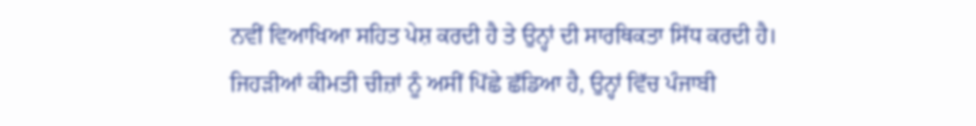ਨਵੀਂ ਵਿਆਖਿਆ ਸਹਿਤ ਪੇਸ਼ ਕਰਦੀ ਹੈ ਤੇ ਉਨ੍ਹਾਂ ਦੀ ਸਾਰਥਿਕਤਾ ਸਿੱਧ ਕਰਦੀ ਹੈ। ਜਿਹੜੀਆਂ ਕੀਮਤੀ ਚੀਜ਼ਾਂ ਨੂੰ ਅਸੀਂ ਪਿੱਛੇ ਛੱਡਿਆ ਹੈ, ਉਨ੍ਹਾਂ ਵਿੱਚ ਪੰਜਾਬੀ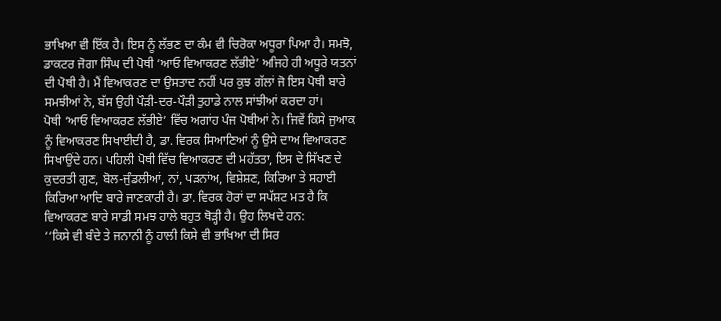ਭਾਖਿਆ ਵੀ ਇੱਕ ਹੈ। ਇਸ ਨੂੰ ਲੱਭਣ ਦਾ ਕੰਮ ਵੀ ਚਿਰੋਕਾ ਅਧੂਰਾ ਪਿਆ ਹੈ। ਸਮਝੋ, ਡਾਕਟਰ ਜੋਗਾ ਸਿੰਘ ਦੀ ਪੋਥੀ ‘ਆਓ ਵਿਆਕਰਣ ਲੱਭੀਏ’ ਅਜਿਹੇ ਹੀ ਅਧੂਰੇ ਯਤਨਾਂ ਦੀ ਪੋਥੀ ਹੈ। ਮੈਂ ਵਿਆਕਰਣ ਦਾ ਉਸਤਾਦ ਨਹੀਂ ਪਰ ਕੁਝ ਗੱਲਾਂ ਜੋ ਇਸ ਪੋਥੀ ਬਾਰੇ ਸਮਝੀਆਂ ਨੇ, ਬੱਸ ਉਹੀ ਪੌੜੀ-ਦਰ-ਪੌੜੀ ਤੁਹਾਡੇ ਨਾਲ ਸਾਂਝੀਆਂ ਕਰਦਾ ਹਾਂ।
ਪੋਥੀ ‘ਆਓ ਵਿਆਕਰਣ ਲੱਭੀਏ’ ਵਿੱਚ ਅਗਾਂਹ ਪੰਜ ਪੋਥੀਆਂ ਨੇ। ਜਿਵੇਂ ਕਿਸੇ ਜੁਆਕ ਨੂੰ ਵਿਆਕਰਣ ਸਿਖਾਈਦੀ ਹੈ, ਡਾ. ਵਿਰਕ ਸਿਆਣਿਆਂ ਨੂੰ ਉਸੇ ਦਾਅ ਵਿਆਕਰਣ ਸਿਖਾਉਂਦੇ ਹਨ। ਪਹਿਲੀ ਪੋਥੀ ਵਿੱਚ ਵਿਆਕਰਣ ਦੀ ਮਹੱਤਤਾ, ਇਸ ਦੇ ਸਿੱਖਣ ਦੇ ਕੁਦਰਤੀ ਗੁਣ, ਬੋਲ-ਜੁੰਡਲੀਆਂ, ਨਾਂ, ਪੜਨਾਂਅ, ਵਿਸ਼ੇਸ਼ਣ, ਕਿਰਿਆ ਤੇ ਸਹਾਈ ਕਿਰਿਆ ਆਦਿ ਬਾਰੇ ਜਾਣਕਾਰੀ ਹੈ। ਡਾ. ਵਿਰਕ ਹੋਰਾਂ ਦਾ ਸਪੱਸ਼ਟ ਮਤ ਹੈ ਕਿ ਵਿਆਕਰਣ ਬਾਰੇ ਸਾਡੀ ਸਮਝ ਹਾਲੇ ਬਹੁਤ ਥੋੜ੍ਹੀ ਹੈ। ਉਹ ਲਿਖਦੇ ਹਨ:
‘‘ਕਿਸੇ ਵੀ ਬੰਦੇ ਤੇ ਜਨਾਨੀ ਨੂੰ ਹਾਲੀ ਕਿਸੇ ਵੀ ਭਾਖਿਆ ਦੀ ਸਿਰ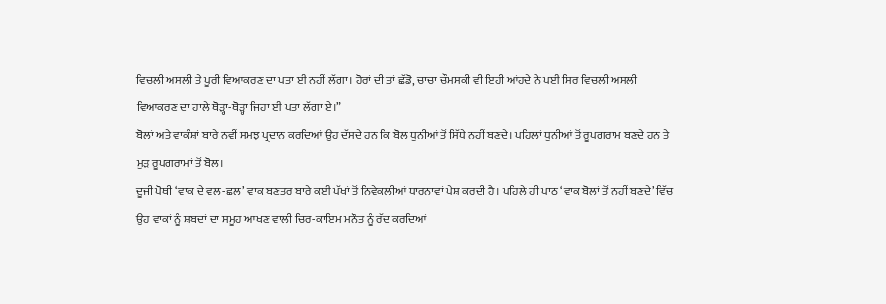ਵਿਚਲੀ ਅਸਲੀ ਤੇ ਪੂਰੀ ਵਿਆਕਰਣ ਦਾ ਪਤਾ ਈ ਨਹੀਂ ਲੱਗਾ। ਹੋਰਾਂ ਦੀ ਤਾਂ ਛੱਡੋ, ਚਾਚਾ ਚੌਮਸਕੀ ਵੀ ਇਹੀ ਆਂਹਦੇ ਨੇ ਪਈ ਸਿਰ ਵਿਚਲੀ ਅਸਲੀ ਵਿਆਕਰਣ ਦਾ ਹਾਲੇ ਥੋੜ੍ਹਾ-ਥੋੜ੍ਹਾ ਜਿਹਾ ਈ ਪਤਾ ਲੱਗਾ ਏ।”
ਬੋਲਾਂ ਅਤੇ ਵਾਕੰਸ਼ਾਂ ਬਾਰੇ ਨਵੀਂ ਸਮਝ ਪ੍ਰਦਾਨ ਕਰਦਿਆਂ ਉਹ ਦੱਸਦੇ ਹਨ ਕਿ ਬੋਲ ਧੁਨੀਆਂ ਤੋਂ ਸਿੱਧੇ ਨਹੀਂ ਬਣਦੇ। ਪਹਿਲਾਂ ਧੁਨੀਆਂ ਤੋਂ ਰੂਪਗਰਾਮ ਬਣਦੇ ਹਨ ਤੇ ਮੁੜ ਰੂਪਗਰਾਮਾਂ ਤੋਂ ਬੋਲ।
ਦੂਜੀ ਪੋਥੀ ‘ਵਾਕ ਦੇ ਵਲ-ਛਲ’ ਵਾਕ ਬਣਤਰ ਬਾਰੇ ਕਈ ਪੱਖਾਂ ਤੋਂ ਨਿਵੇਕਲੀਆਂ ਧਾਰਨਾਵਾਂ ਪੇਸ਼ ਕਰਦੀ ਹੈ। ਪਹਿਲੇ ਹੀ ਪਾਠ ‘ਵਾਕ ਬੋਲਾਂ ਤੋਂ ਨਹੀਂ ਬਣਦੇ’ ਵਿੱਚ ਉਹ ਵਾਕਾਂ ਨੂੰ ਸ਼ਬਦਾਂ ਦਾ ਸਮੂਹ ਆਖਣ ਵਾਲੀ ਚਿਰ-ਕਾਇਮ ਮਨੌਤ ਨੂੰ ਰੱਦ ਕਰਦਿਆਂ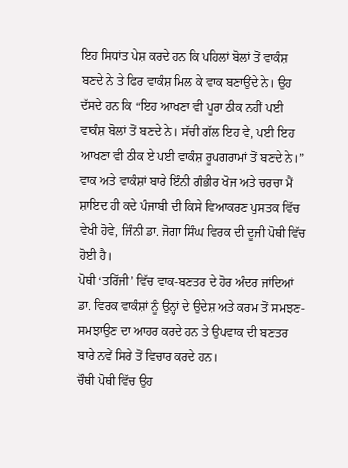ਇਹ ਸਿਧਾਂਤ ਪੇਸ਼ ਕਰਦੇ ਹਨ ਕਿ ਪਹਿਲਾਂ ਬੋਲਾਂ ਤੋਂ ਵਾਕੰਸ਼ ਬਣਦੇ ਨੇ ਤੇ ਫਿਰ ਵਾਕੰਸ਼ ਮਿਲ ਕੇ ਵਾਕ ਬਣਾਉਂਦੇ ਨੇ। ਉਹ ਦੱਸਦੇ ਹਨ ਕਿ “ਇਹ ਆਖਣਾ ਵੀ ਪੂਰਾ ਠੀਕ ਨਹੀਂ ਪਈ ਵਾਕੰਸ਼ ਬੋਲਾਂ ਤੋਂ ਬਣਦੇ ਨੇ। ਸੱਚੀ ਗੱਲ ਇਹ ਵੇ, ਪਈ ਇਹ ਆਖਣਾ ਵੀ ਠੀਕ ਏ ਪਈ ਵਾਕੰਸ਼ ਰੂਪਗਰਾਮਾਂ ਤੋਂ ਬਣਦੇ ਨੇ।” ਵਾਕ ਅਤੇ ਵਾਕੰਸ਼ਾਂ ਬਾਰੇ ਇੰਨੀ ਗੰਭੀਰ ਖੋਜ ਅਤੇ ਚਰਚਾ ਮੈਂ ਸ਼ਾਇਦ ਹੀ ਕਦੇ ਪੰਜਾਬੀ ਦੀ ਕਿਸੇ ਵਿਆਕਰਣ ਪੁਸਤਕ ਵਿੱਚ ਵੇਖੀ ਹੋਵੇ, ਜਿੰਨੀ ਡਾ. ਜੋਗਾ ਸਿੰਘ ਵਿਰਕ ਦੀ ਦੂਜੀ ਪੋਥੀ ਵਿੱਚ ਹੋਈ ਹੈ।
ਪੋਥੀ ‘ਤਰਿੱਜੀ’ ਵਿੱਚ ਵਾਕ-ਬਣਤਰ ਦੇ ਹੋਰ ਅੰਦਰ ਜਾਂਦਿਆਂ ਡਾ. ਵਿਰਕ ਵਾਕੰਸ਼ਾਂ ਨੂੰ ਉਨ੍ਹਾਂ ਦੇ ਉਦੇਸ਼ ਅਤੇ ਕਰਮ ਤੋਂ ਸਮਝਣ-ਸਮਝਾਉਣ ਦਾ ਆਹਰ ਕਰਦੇ ਹਨ ਤੇ ਉਪਵਾਕ ਦੀ ਬਣਤਰ ਬਾਰੇ ਨਵੇਂ ਸਿਰੇ ਤੋਂ ਵਿਚਾਰ ਕਰਦੇ ਹਨ।
ਚੌਥੀ ਪੋਥੀ ਵਿੱਚ ਉਹ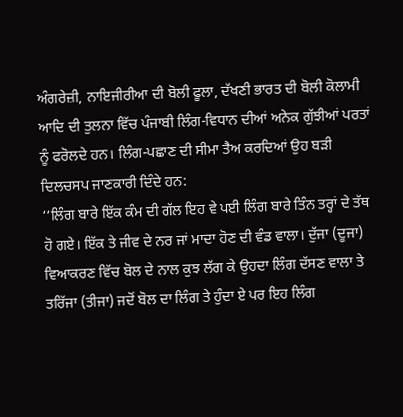ਅੰਗਰੇਜ਼ੀ, ਨਾਇਜੀਰੀਆ ਦੀ ਬੋਲੀ ਫੂਲਾ, ਦੱਖਣੀ ਭਾਰਤ ਦੀ ਬੋਲੀ ਕੋਲਾਮੀ ਆਦਿ ਦੀ ਤੁਲਨਾ ਵਿੱਚ ਪੰਜਾਬੀ ਲਿੰਗ-ਵਿਧਾਨ ਦੀਆਂ ਅਨੇਕ ਗੁੱਝੀਆਂ ਪਰਤਾਂ ਨੂੰ ਫਰੋਲਦੇ ਹਨ। ਲਿੰਗ-ਪਛਾਣ ਦੀ ਸੀਮਾ ਤੈਅ ਕਰਦਿਆਂ ਉਹ ਬੜੀ ਦਿਲਚਸਪ ਜਾਣਕਾਰੀ ਦਿੰਦੇ ਹਨ:
‘‘ਲਿੰਗ ਬਾਰੇ ਇੱਕ ਕੰਮ ਦੀ ਗੱਲ ਇਹ ਵੇ ਪਈ ਲਿੰਗ ਬਾਰੇ ਤਿੰਨ ਤਰ੍ਹਾਂ ਦੇ ਤੱਥ ਹੋ ਗਏ। ਇੱਕ ਤੇ ਜੀਵ ਦੇ ਨਰ ਜਾਂ ਮਾਦਾ ਹੋਣ ਦੀ ਵੰਡ ਵਾਲਾ। ਦੁੱਜਾ (ਦੂਜਾ) ਵਿਆਕਰਣ ਵਿੱਚ ਬੋਲ ਦੇ ਨਾਲ ਕੁਝ ਲੱਗ ਕੇ ਉਹਦਾ ਲਿੰਗ ਦੱਸਣ ਵਾਲਾ ਤੇ ਤਰਿੱਜਾ (ਤੀਜਾ) ਜਦੋਂ ਬੋਲ ਦਾ ਲਿੰਗ ਤੇ ਹੁੰਦਾ ਏ ਪਰ ਇਹ ਲਿੰਗ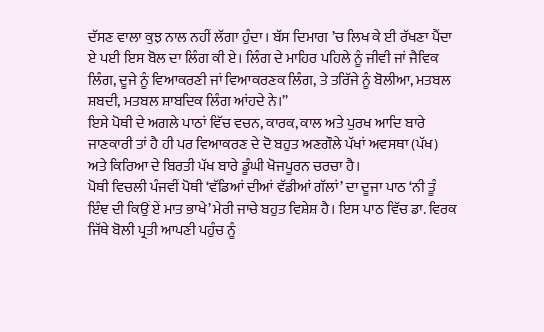ਦੱਸਣ ਵਾਲਾ ਕੁਝ ਨਾਲ ਨਹੀਂ ਲੱਗਾ ਹੁੰਦਾ। ਬੱਸ ਦਿਮਾਗ ’ਚ ਲਿਖ ਕੇ ਈ ਰੱਖਣਾ ਪੈਂਦਾ ਏ ਪਈ ਇਸ ਬੋਲ ਦਾ ਲਿੰਗ ਕੀ ਏ। ਲਿੰਗ ਦੇ ਮਾਹਿਰ ਪਹਿਲੇ ਨੂੰ ਜੀਵੀ ਜਾਂ ਜੈਵਿਕ ਲਿੰਗ, ਦੂਜੇ ਨੂੰ ਵਿਆਕਰਣੀ ਜਾਂ ਵਿਆਕਰਣਕ ਲਿੰਗ, ਤੇ ਤਰਿੱਜੇ ਨੂੰ ਬੋਲੀਆ, ਮਤਬਲ ਸ਼ਬਦੀ, ਮਤਬਲ ਸ਼ਾਬਦਿਕ ਲਿੰਗ ਆਂਹਦੇ ਨੇ।’’
ਇਸੇ ਪੋਥੀ ਦੇ ਅਗਲੇ ਪਾਠਾਂ ਵਿੱਚ ਵਚਨ, ਕਾਰਕ, ਕਾਲ ਅਤੇ ਪੁਰਖ ਆਦਿ ਬਾਰੇ ਜਾਣਕਾਰੀ ਤਾਂ ਹੈ ਹੀ ਪਰ ਵਿਆਕਰਣ ਦੇ ਦੋ ਬਹੁਤ ਅਣਗੌਲੇ ਪੱਖਾਂ ਅਵਸਥਾ (ਪੱਖ) ਅਤੇ ਕਿਰਿਆ ਦੇ ਬਿਰਤੀ ਪੱਖ ਬਾਰੇ ਡੂੰਘੀ ਖੋਜਪੂਰਨ ਚਰਚਾ ਹੈ।
ਪੋਥੀ ਵਿਚਲੀ ਪੰਜਵੀਂ ਪੋਥੀ ‘ਵੱਡਿਆਂ ਦੀਆਂ ਵੱਡੀਆਂ ਗੱਲਾਂ’ ਦਾ ਦੂਜਾ ਪਾਠ ‘ਨੀ ਤੂੰ ਇੰਞ ਦੀ ਕਿਉਂ ਏਂ ਮਾਤ ਭਾਖੇ’ ਮੇਰੀ ਜਾਚੇ ਬਹੁਤ ਵਿਸ਼ੇਸ਼ ਹੈ। ਇਸ ਪਾਠ ਵਿੱਚ ਡਾ. ਵਿਰਕ ਜਿੱਥੇ ਬੋਲੀ ਪ੍ਰਤੀ ਆਪਣੀ ਪਹੁੰਚ ਨੂੰ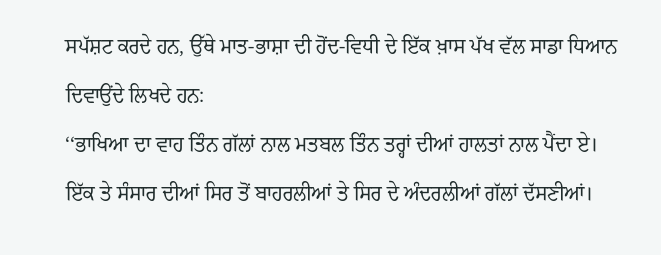ਸਪੱਸ਼ਟ ਕਰਦੇ ਹਨ, ਉੱਥੇ ਮਾਤ-ਭਾਸ਼ਾ ਦੀ ਹੋਂਦ-ਵਿਧੀ ਦੇ ਇੱਕ ਖ਼ਾਸ ਪੱਖ ਵੱਲ ਸਾਡਾ ਧਿਆਨ ਦਿਵਾਉਂਦੇ ਲਿਖਦੇ ਹਨ:
‘‘ਭਾਖਿਆ ਦਾ ਵਾਹ ਤਿੰਨ ਗੱਲਾਂ ਨਾਲ ਮਤਬਲ ਤਿੰਨ ਤਰ੍ਹਾਂ ਦੀਆਂ ਹਾਲਤਾਂ ਨਾਲ ਪੈਂਦਾ ਏ। ਇੱਕ ਤੇ ਸੰਸਾਰ ਦੀਆਂ ਸਿਰ ਤੋਂ ਬਾਹਰਲੀਆਂ ਤੇ ਸਿਰ ਦੇ ਅੰਦਰਲੀਆਂ ਗੱਲਾਂ ਦੱਸਣੀਆਂ।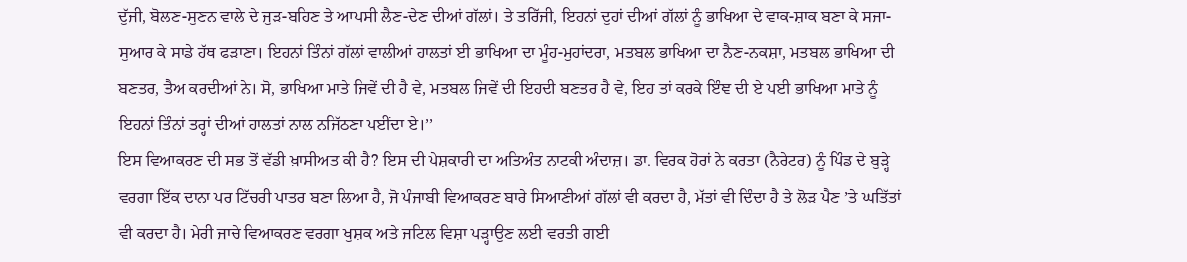ਦੁੱਜੀ, ਬੋਲਣ-ਸੁਣਨ ਵਾਲੇ ਦੇ ਜੁੜ-ਬਹਿਣ ਤੇ ਆਪਸੀ ਲੈਣ-ਦੇਣ ਦੀਆਂ ਗੱਲਾਂ। ਤੇ ਤਰਿੱਜੀ, ਇਹਨਾਂ ਦੁਹਾਂ ਦੀਆਂ ਗੱਲਾਂ ਨੂੰ ਭਾਖਿਆ ਦੇ ਵਾਕ-ਸ਼ਾਕ ਬਣਾ ਕੇ ਸਜਾ-ਸੁਆਰ ਕੇ ਸਾਡੇ ਹੱਥ ਫੜਾਣਾ। ਇਹਨਾਂ ਤਿੰਨਾਂ ਗੱਲਾਂ ਵਾਲੀਆਂ ਹਾਲਤਾਂ ਈ ਭਾਖਿਆ ਦਾ ਮੂੰਹ-ਮੁਹਾਂਦਰਾ, ਮਤਬਲ ਭਾਖਿਆ ਦਾ ਨੈਣ-ਨਕਸ਼ਾ, ਮਤਬਲ ਭਾਖਿਆ ਦੀ ਬਣਤਰ, ਤੈਅ ਕਰਦੀਆਂ ਨੇ। ਸੋ, ਭਾਖਿਆ ਮਾਤੇ ਜਿਵੇਂ ਦੀ ਹੈ ਵੇ, ਮਤਬਲ ਜਿਵੇਂ ਦੀ ਇਹਦੀ ਬਣਤਰ ਹੈ ਵੇ, ਇਹ ਤਾਂ ਕਰਕੇ ਇੰਞ ਦੀ ਏ ਪਈ ਭਾਖਿਆ ਮਾਤੇ ਨੂੰ ਇਹਨਾਂ ਤਿੰਨਾਂ ਤਰ੍ਹਾਂ ਦੀਆਂ ਹਾਲਤਾਂ ਨਾਲ ਨਜਿੱਠਣਾ ਪਈਂਦਾ ਏ।’’
ਇਸ ਵਿਆਕਰਣ ਦੀ ਸਭ ਤੋਂ ਵੱਡੀ ਖ਼ਾਸੀਅਤ ਕੀ ਹੈ? ਇਸ ਦੀ ਪੇਸ਼ਕਾਰੀ ਦਾ ਅਤਿਅੰਤ ਨਾਟਕੀ ਅੰਦਾਜ਼। ਡਾ. ਵਿਰਕ ਹੋਰਾਂ ਨੇ ਕਰਤਾ (ਨੈਰੇਟਰ) ਨੂੰ ਪਿੰਡ ਦੇ ਬੁੜ੍ਹੇ ਵਰਗਾ ਇੱਕ ਦਾਨਾ ਪਰ ਟਿੱਚਰੀ ਪਾਤਰ ਬਣਾ ਲਿਆ ਹੈ, ਜੋ ਪੰਜਾਬੀ ਵਿਆਕਰਣ ਬਾਰੇ ਸਿਆਣੀਆਂ ਗੱਲਾਂ ਵੀ ਕਰਦਾ ਹੈ, ਮੱਤਾਂ ਵੀ ਦਿੰਦਾ ਹੈ ਤੇ ਲੋੜ ਪੈਣ ’ਤੇ ਘਤਿੱਤਾਂ ਵੀ ਕਰਦਾ ਹੈ। ਮੇਰੀ ਜਾਚੇ ਵਿਆਕਰਣ ਵਰਗਾ ਖੁਸ਼ਕ ਅਤੇ ਜਟਿਲ ਵਿਸ਼ਾ ਪੜ੍ਹਾਉਣ ਲਈ ਵਰਤੀ ਗਈ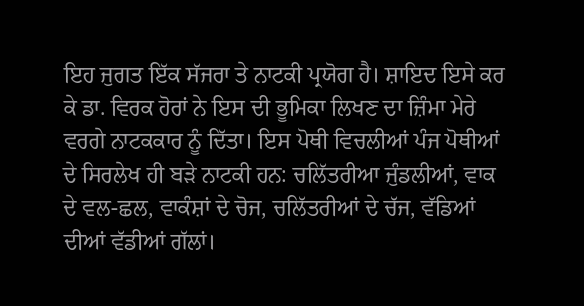ਇਹ ਜੁਗਤ ਇੱਕ ਸੱਜਰਾ ਤੇ ਨਾਟਕੀ ਪ੍ਰਯੋਗ ਹੈ। ਸ਼ਾਇਦ ਇਸੇ ਕਰ ਕੇ ਡਾ. ਵਿਰਕ ਹੋਰਾਂ ਨੇ ਇਸ ਦੀ ਭੂਮਿਕਾ ਲਿਖਣ ਦਾ ਜ਼ਿੰਮਾ ਮੇਰੇ ਵਰਗੇ ਨਾਟਕਕਾਰ ਨੂੰ ਦਿੱਤਾ। ਇਸ ਪੋਥੀ ਵਿਚਲੀਆਂ ਪੰਜ ਪੋਥੀਆਂ ਦੇ ਸਿਰਲੇਖ ਹੀ ਬੜੇ ਨਾਟਕੀ ਹਨ: ਚਲਿੱਤਰੀਆ ਜੁੰਡਲੀਆਂ, ਵਾਕ ਦੇ ਵਲ-ਛਲ, ਵਾਕੰਸ਼ਾਂ ਦੇ ਚੋਜ, ਚਲਿੱਤਰੀਆਂ ਦੇ ਚੱਜ, ਵੱਡਿਆਂ ਦੀਆਂ ਵੱਡੀਆਂ ਗੱਲਾਂ।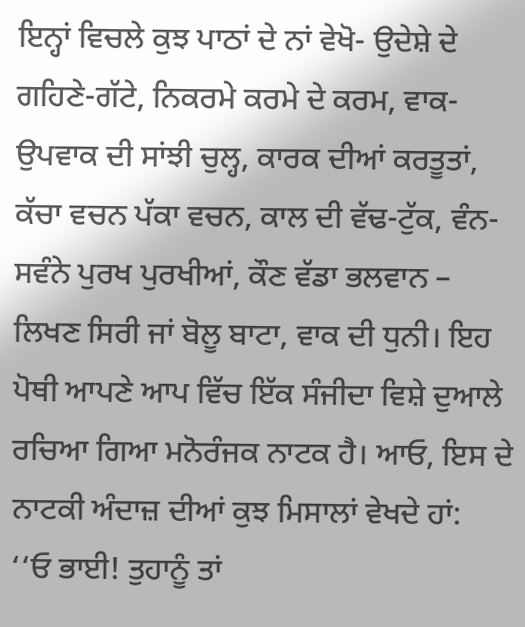ਇਨ੍ਹਾਂ ਵਿਚਲੇ ਕੁਝ ਪਾਠਾਂ ਦੇ ਨਾਂ ਵੇਖੋ- ਉਦੇਸ਼ੇ ਦੇ ਗਹਿਣੇ-ਗੱਟੇ, ਨਿਕਰਮੇ ਕਰਮੇ ਦੇ ਕਰਮ, ਵਾਕ-ਉਪਵਾਕ ਦੀ ਸਾਂਝੀ ਚੁਲ੍ਹ, ਕਾਰਕ ਦੀਆਂ ਕਰਤੂਤਾਂ, ਕੱਚਾ ਵਚਨ ਪੱਕਾ ਵਚਨ, ਕਾਲ ਦੀ ਵੱਢ-ਟੁੱਕ, ਵੰਨ-ਸਵੰਨੇ ਪੁਰਖ ਪੁਰਖੀਆਂ, ਕੌਣ ਵੱਡਾ ਭਲਵਾਨ – ਲਿਖਣ ਸਿਰੀ ਜਾਂ ਬੋਲੂ ਬਾਟਾ, ਵਾਕ ਦੀ ਧੁਨੀ। ਇਹ ਪੋਥੀ ਆਪਣੇ ਆਪ ਵਿੱਚ ਇੱਕ ਸੰਜੀਦਾ ਵਿਸ਼ੇ ਦੁਆਲੇ ਰਚਿਆ ਗਿਆ ਮਨੋਰੰਜਕ ਨਾਟਕ ਹੈ। ਆਓ, ਇਸ ਦੇ ਨਾਟਕੀ ਅੰਦਾਜ਼ ਦੀਆਂ ਕੁਝ ਮਿਸਾਲਾਂ ਵੇਖਦੇ ਹਾਂ:
‘‘ਓ ਭਾਈ! ਤੁਹਾਨੂੰ ਤਾਂ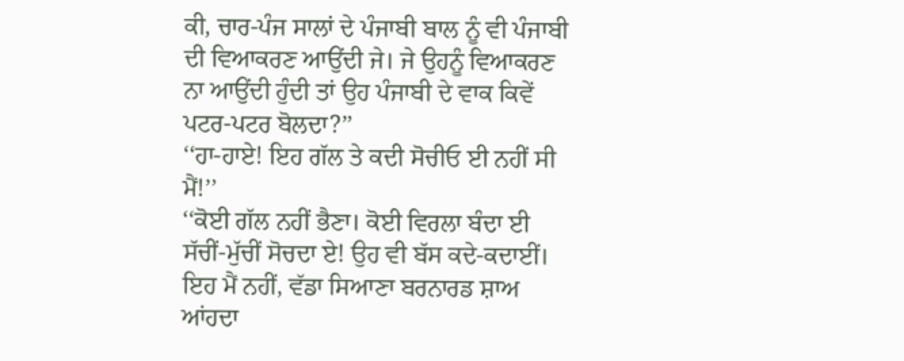ਕੀ, ਚਾਰ-ਪੰਜ ਸਾਲਾਂ ਦੇ ਪੰਜਾਬੀ ਬਾਲ ਨੂੰ ਵੀ ਪੰਜਾਬੀ ਦੀ ਵਿਆਕਰਣ ਆਉਂਦੀ ਜੇ। ਜੇ ਉਹਨੂੰ ਵਿਆਕਰਣ ਨਾ ਆਉਂਦੀ ਹੁੰਦੀ ਤਾਂ ਉਹ ਪੰਜਾਬੀ ਦੇ ਵਾਕ ਕਿਵੇਂ ਪਟਰ-ਪਟਰ ਬੋਲਦਾ?’’
‘‘ਹਾ-ਹਾਏ! ਇਹ ਗੱਲ ਤੇ ਕਦੀ ਸੋਚੀਓ ਈ ਨਹੀਂ ਸੀ ਮੈਂ!’’
‘‘ਕੋਈ ਗੱਲ ਨਹੀਂ ਭੈਣਾ। ਕੋਈ ਵਿਰਲਾ ਬੰਦਾ ਈ ਸੱਚੀਂ-ਮੁੱਚੀਂ ਸੋਚਦਾ ਏ! ਉਹ ਵੀ ਬੱਸ ਕਦੇ-ਕਦਾਈਂ। ਇਹ ਮੈਂ ਨਹੀਂ, ਵੱਡਾ ਸਿਆਣਾ ਬਰਨਾਰਡ ਸ਼ਾਅ ਆਂਹਦਾ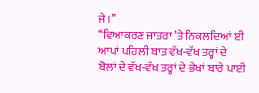ਜੇ।’’
‘‘ਵਿਆਕਰਣ ਜਾਤਰਾ ’ਤੇ ਨਿਕਲਦਿਆਂ ਈ ਆਪਾਂ ਪਹਿਲੀ ਬਾਤ ਵੱਖ-ਵੱਖ ਤਰ੍ਹਾਂ ਦੇ ਬੋਲਾਂ ਦੇ ਵੱਖ-ਵੱਖ ਤਰ੍ਹਾਂ ਦੇ ਭੇਖਾਂ ਬਾਰੇ ਪਾਈ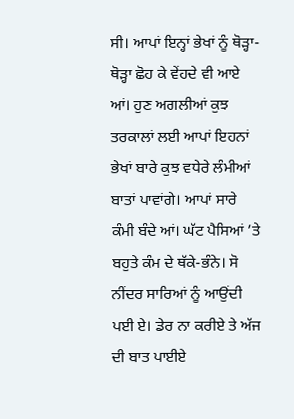ਸੀ। ਆਪਾਂ ਇਨ੍ਹਾਂ ਭੇਖਾਂ ਨੂੰ ਥੋੜ੍ਹਾ-ਥੋੜ੍ਹਾ ਛੋਹ ਕੇ ਵੇਂਹਦੇ ਵੀ ਆਏ ਆਂ। ਹੁਣ ਅਗਲੀਆਂ ਕੁਝ ਤਰਕਾਲਾਂ ਲਈ ਆਪਾਂ ਇਹਨਾਂ ਭੇਖਾਂ ਬਾਰੇ ਕੁਝ ਵਧੇਰੇ ਲੰਮੀਆਂ ਬਾਤਾਂ ਪਾਵਾਂਗੇ। ਆਪਾਂ ਸਾਰੇ ਕੰਮੀ ਬੰਦੇ ਆਂ। ਘੱਟ ਪੈਸਿਆਂ ’ਤੇ ਬਹੁਤੇ ਕੰਮ ਦੇ ਥੱਕੇ-ਭੰਨੇ। ਸੋ ਨੀਂਦਰ ਸਾਰਿਆਂ ਨੂੰ ਆਉਂਦੀ ਪਈ ਏ। ਡੇਰ ਨਾ ਕਰੀਏ ਤੇ ਅੱਜ ਦੀ ਬਾਤ ਪਾਈਏ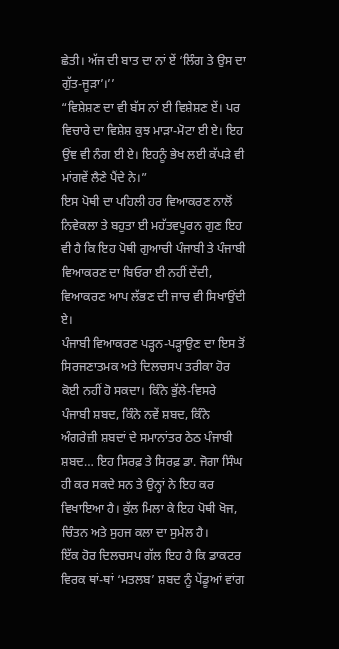ਛੇਤੀ। ਅੱਜ ਦੀ ਬਾਤ ਦਾ ਨਾਂ ਏਂ ‘ਲਿੰਗ ਤੇ ਉਸ ਦਾ ਗੁੱਤ-ਜੂੜਾ’।’’
“ਵਿਸ਼ੇਸ਼ਣ ਦਾ ਵੀ ਬੱਸ ਨਾਂ ਈ ਵਿਸ਼ੇਸ਼ਣ ਏਂ। ਪਰ ਵਿਚਾਰੇ ਦਾ ਵਿਸ਼ੇਸ਼ ਕੁਝ ਮਾੜਾ-ਮੋਟਾ ਈ ਏ। ਇਹ ਉਂਞ ਵੀ ਨੰਗ ਈ ਏ। ਇਹਨੂੰ ਭੇਖ ਲਈ ਕੱਪੜੇ ਵੀ ਮਾਂਗਵੇਂ ਲੈਣੇ ਪੈਂਦੇ ਨੇ।”
ਇਸ ਪੋਥੀ ਦਾ ਪਹਿਲੀ ਹਰ ਵਿਆਕਰਣ ਨਾਲੋਂ ਨਿਵੇਕਲਾ ਤੇ ਬਹੁਤਾ ਈ ਮਹੱਤਵਪੂਰਨ ਗੁਣ ਇਹ ਵੀ ਹੈ ਕਿ ਇਹ ਪੋਥੀ ਗੁਆਚੀ ਪੰਜਾਬੀ ਤੇ ਪੰਜਾਬੀ ਵਿਆਕਰਣ ਦਾ ਬਿਓਰਾ ਈ ਨਹੀਂ ਦੇਂਦੀ, ਵਿਆਕਰਣ ਆਪ ਲੱਭਣ ਦੀ ਜਾਚ ਵੀ ਸਿਖਾਉਂਦੀ ਏ।
ਪੰਜਾਬੀ ਵਿਆਕਰਣ ਪੜ੍ਹਨ-ਪੜ੍ਹਾਉਣ ਦਾ ਇਸ ਤੋਂ ਸਿਰਜਣਾਤਮਕ ਅਤੇ ਦਿਲਚਸਪ ਤਰੀਕਾ ਹੋਰ ਕੋਈ ਨਹੀਂ ਹੋ ਸਕਦਾ। ਕਿੰਨੇ ਭੁੱਲੇ-ਵਿਸਰੇ ਪੰਜਾਬੀ ਸ਼ਬਦ, ਕਿੰਨੇ ਨਵੇਂ ਸ਼ਬਦ, ਕਿੰਨੇ ਅੰਗਰੇਜ਼ੀ ਸ਼ਬਦਾਂ ਦੇ ਸਮਾਨਾਂਤਰ ਠੇਠ ਪੰਜਾਬੀ ਸ਼ਬਦ… ਇਹ ਸਿਰਫ਼ ਤੇ ਸਿਰਫ਼ ਡਾ. ਜੋਗਾ ਸਿੰਘ ਹੀ ਕਰ ਸਕਦੇ ਸਨ ਤੇ ਉਨ੍ਹਾਂ ਨੇ ਇਹ ਕਰ ਵਿਖਾਇਆ ਹੈ। ਕੁੱਲ ਮਿਲਾ ਕੇ ਇਹ ਪੋਥੀ ਖੋਜ, ਚਿੰਤਨ ਅਤੇ ਸੁਹਜ ਕਲਾ ਦਾ ਸੁਮੇਲ ਹੈ।
ਇੱਕ ਹੋਰ ਦਿਲਚਸਪ ਗੱਲ ਇਹ ਹੈ ਕਿ ਡਾਕਟਰ ਵਿਰਕ ਥਾਂ-ਥਾਂ ‘ਮਤਲਬ’ ਸ਼ਬਦ ਨੂੰ ਪੇਂਡੂਆਂ ਵਾਂਗ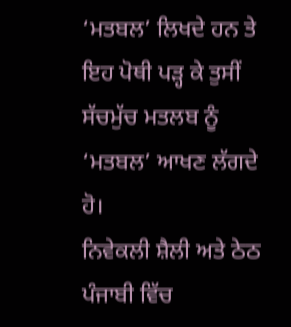‘ਮਤਬਲ’ ਲਿਖਦੇ ਹਨ ਤੇ ਇਹ ਪੋਥੀ ਪੜ੍ਹ ਕੇ ਤੁਸੀਂ ਸੱਚਮੁੱਚ ਮਤਲਬ ਨੂੰ ‘ਮਤਬਲ’ ਆਖਣ ਲੱਗਦੇ ਹੋ।
ਨਿਵੇਕਲੀ ਸ਼ੈਲੀ ਅਤੇ ਠੇਠ ਪੰਜਾਬੀ ਵਿੱਚ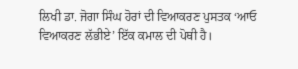ਲਿਖੀ ਡਾ. ਜੋਗਾ ਸਿੰਘ ਹੋਰਾਂ ਦੀ ਵਿਆਕਰਣ ਪੁਸਤਕ ‘ਆਓ ਵਿਆਕਰਣ ਲੱਭੀਏ’ ਇੱਕ ਕਮਾਲ ਦੀ ਪੋਥੀ ਹੈ।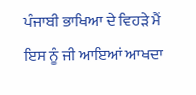ਪੰਜਾਬੀ ਭਾਖਿਆ ਦੇ ਵਿਹੜੇ ਮੈਂ ਇਸ ਨੂੰ ਜੀ ਆਇਆਂ ਆਖਦਾ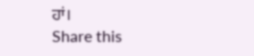ਹਾਂ।
Share this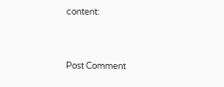content:


Post Comment